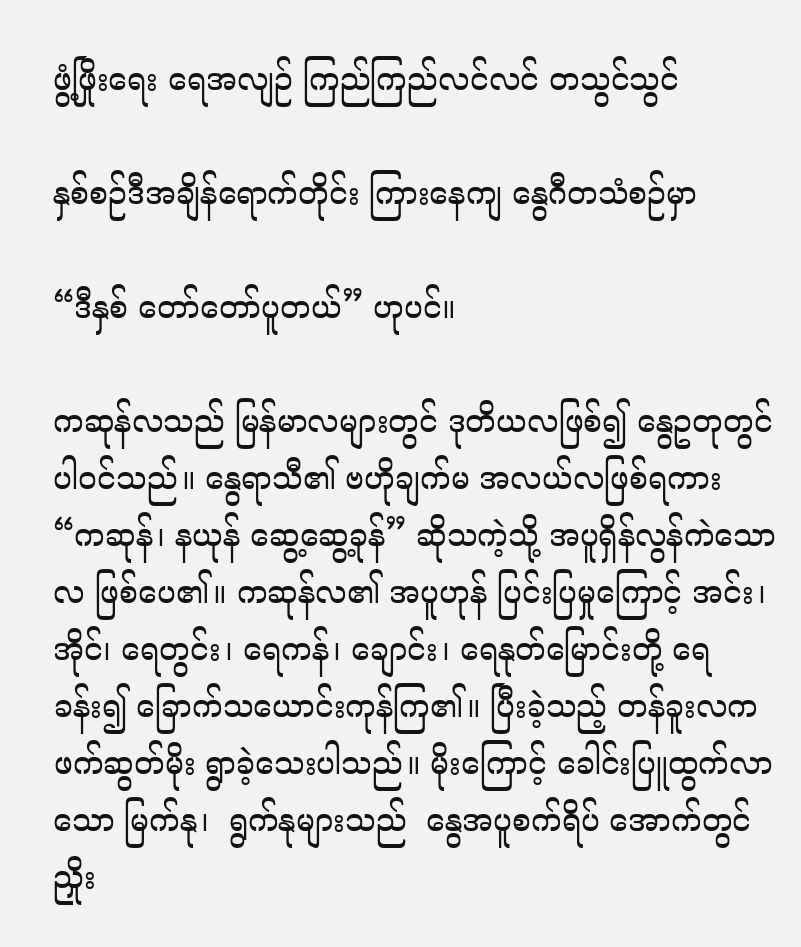ဖွံ့ဖြိုးရေး ရေအလျဉ် ကြည်ကြည်လင်လင် တသွင်သွင်

နှစ်စဉ်ဒီအချိန်ရောက်တိုင်း ကြားနေကျ နွေဂီတသံစဉ်မှာ

“ဒီနှစ် တော်တော်ပူတယ်” ဟုပင်။

ကဆုန်လသည် မြန်မာလများတွင် ဒုတိယလဖြစ်၍ နွေဥတုတွင် ပါဝင်သည်။ နွေရာသီ၏ ဗဟိုချက်မ အလယ်လဖြစ်ရကား “ကဆုန်၊ နယုန် ဆွေ့ဆွေ့ခုန်” ဆိုသကဲ့သို့ အပူရှိန်လွန်ကဲသောလ ဖြစ်ပေ၏။ ကဆုန်လ၏ အပူဟုန် ပြင်းပြမှုကြောင့် အင်း၊ အိုင်၊ ရေတွင်း၊ ရေကန်၊ ချောင်း၊ ရေနုတ်မြောင်းတို့ ရေခန်း၍ ခြောက်သယောင်းကုန်ကြ၏။ ပြီးခဲ့သည့် တန်ခူးလက ဖက်ဆွတ်မိုး ရွာခဲ့သေးပါသည်။ မိုးကြောင့် ခေါင်းပြူထွက်လာသော မြက်နု၊  ရွက်နုများသည်  နွေအပူစက်ရိပ် အောက်တွင် ညှိုး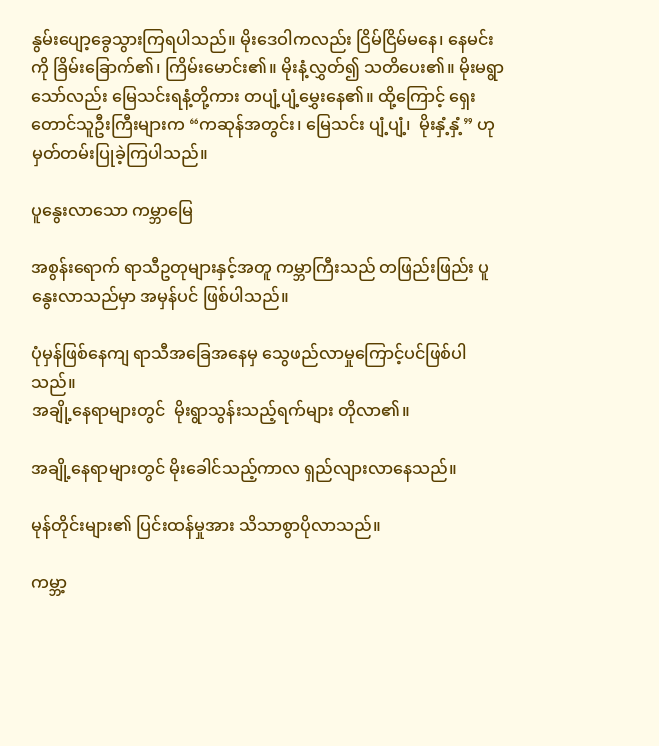နွမ်းပျော့ခွေသွားကြရပါသည်။ မိုးဒေဝါကလည်း ငြိမ်ငြိမ်မနေ၊ နေမင်းကို ခြိမ်းခြောက်၏၊ ကြိမ်းမောင်း၏။ မိုးနံ့လွှတ်၍ သတိပေး၏။ မိုးမရွာသော်လည်း မြေသင်းရနံ့တို့ကား တပျံ့ပျံ့မွှေးနေ၏။ ထို့ကြောင့် ရှေးတောင်သူဦးကြီးများက “ကဆုန်အတွင်း၊ မြေသင်း ပျံ့ပျံ့၊  မိုးနှံ့နှံ့” ဟု မှတ်တမ်းပြုခဲ့ကြပါသည်။

ပူနွေးလာသော ကမ္ဘာမြေ

အစွန်းရောက် ရာသီဥတုများနှင့်အတူ ကမ္ဘာကြီးသည် တဖြည်းဖြည်း ပူနွေးလာသည်မှာ အမှန်ပင် ဖြစ်ပါသည်။

ပုံမှန်ဖြစ်နေကျ ရာသီအခြေအနေမှ သွေဖည်လာမှုကြောင့်ပင်ဖြစ်ပါသည်။
အချို့နေရာများတွင်  မိုးရွာသွန်းသည့်ရက်များ တိုလာ၏။

အချို့နေရာများတွင် မိုးခေါင်သည့်ကာလ ရှည်လျားလာနေသည်။

မုန်တိုင်းများ၏ ပြင်းထန်မှုအား သိသာစွာပိုလာသည်။

ကမ္ဘာ့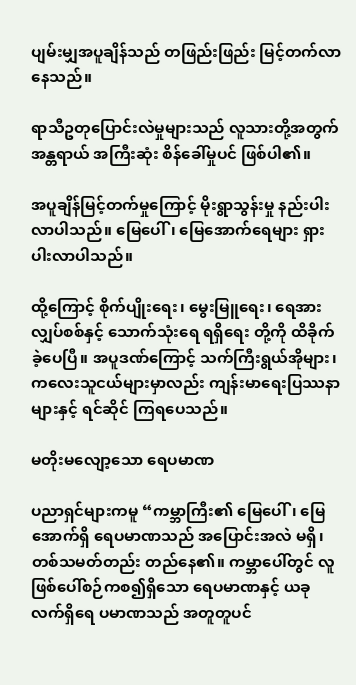ပျမ်းမျှအပူချိန်သည် တဖြည်းဖြည်း မြင့်တက်လာနေသည်။

ရာသီဥတုပြောင်းလဲမှုများသည် လူသားတို့အတွက် အန္တရာယ် အကြီးဆုံး စိန်ခေါ်မှုပင် ဖြစ်ပါ၏။

အပူချိန်မြင့်တက်မှုကြောင့် မိုးရွာသွန်းမှု နည်းပါးလာပါသည်။ မြေပေါ်၊ မြေအောက်ရေများ ရှားပါးလာပါသည်။

ထို့ကြောင့် စိုက်ပျိုးရေး၊ မွေးမြူရေး၊ ရေအားလျှပ်စစ်နှင့် သောက်သုံးရေ ရရှိရေး တို့ကို ထိခိုက်ခဲ့ပေပြီ။ အပူဒဏ်ကြောင့် သက်ကြီးရွယ်အိုများ၊ ကလေးသူငယ်များမှာလည်း ကျန်းမာရေးပြဿနာများနှင့် ရင်ဆိုင် ကြရပေသည်။

မတိုးမလျော့သော ရေပမာဏ

ပညာရှင်များကမူ “ကမ္ဘာကြီး၏ မြေပေါ်၊ မြေအောက်ရှိ ရေပမာဏသည် အပြောင်းအလဲ မရှိ၊ တစ်သမတ်တည်း တည်နေ၏။ ကမ္ဘာပေါ်တွင် လူဖြစ်ပေါ်စဉ်ကစ၍ရှိသော ရေပမာဏနှင့် ယခုလက်ရှိရေ ပမာဏသည် အတူတူပင်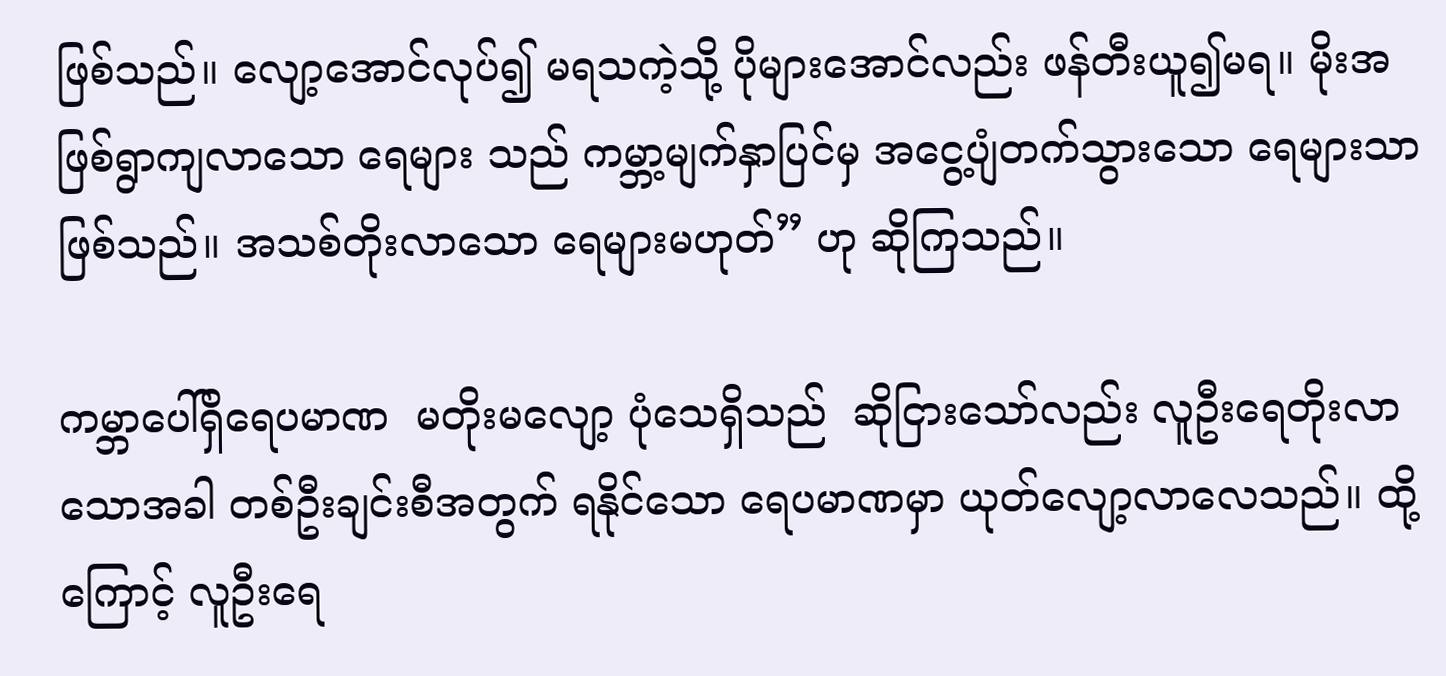ဖြစ်သည်။ လျော့အောင်လုပ်၍ မရသကဲ့သို့ ပိုများအောင်လည်း ဖန်တီးယူ၍မရ။ မိုးအဖြစ်ရွာကျလာသော ရေများ သည် ကမ္ဘာ့မျက်နှာပြင်မှ အငွေ့ပျံတက်သွားသော ရေများသာဖြစ်သည်။ အသစ်တိုးလာသော ရေများမဟုတ်” ဟု ဆိုကြသည်။

ကမ္ဘာပေါ်ရှိရေပမာဏ  မတိုးမလျော့ ပုံသေရှိသည်  ဆိုငြားသော်လည်း လူဦးရေတိုးလာသောအခါ တစ်ဦးချင်းစီအတွက် ရနိုင်သော ရေပမာဏမှာ ယုတ်လျော့လာလေသည်။ ထို့ကြောင့် လူဦးရေ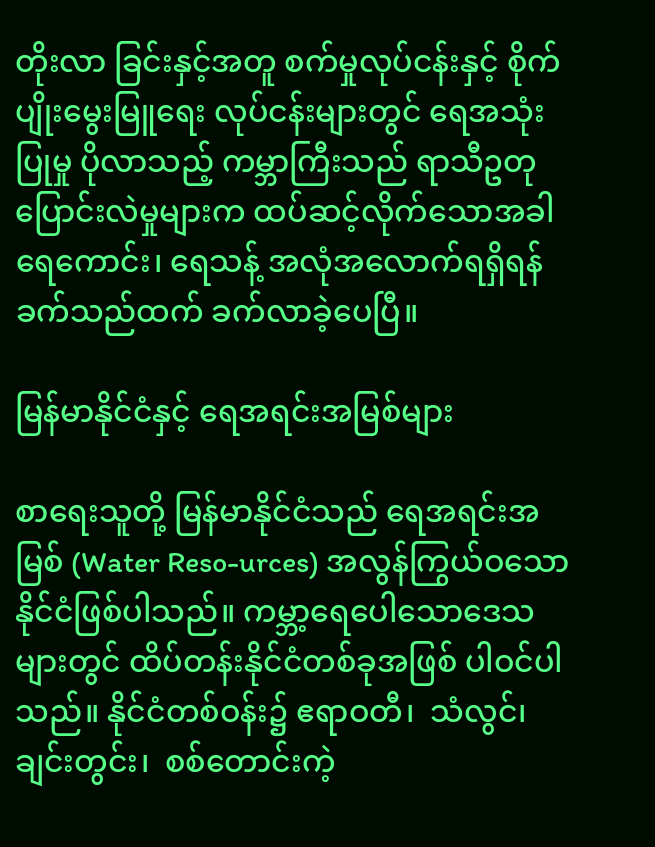တိုးလာ ခြင်းနှင့်အတူ စက်မှုလုပ်ငန်းနှင့် စိုက်ပျိုးမွေးမြူရေး လုပ်ငန်းများတွင် ရေအသုံးပြုမှု ပိုလာသည့် ကမ္ဘာကြီးသည် ရာသီဥတုပြောင်းလဲမှုများက ထပ်ဆင့်လိုက်သောအခါ ရေကောင်း၊ ရေသန့် အလုံအလောက်ရရှိရန် ခက်သည်ထက် ခက်လာခဲ့ပေပြီ။

မြန်မာနိုင်ငံနှင့် ရေအရင်းအမြစ်များ

စာရေးသူတို့ မြန်မာနိုင်ငံသည် ရေအရင်းအမြစ် (Water Reso-urces) အလွန်ကြွယ်ဝသော နိုင်ငံဖြစ်ပါသည်။ ကမ္ဘာ့ရေပေါသောဒေသ များတွင် ထိပ်တန်းနိုင်ငံတစ်ခုအဖြစ် ပါဝင်ပါသည်။ နိုင်ငံတစ်ဝန်း၌ ဧရာဝတီ၊  သံလွင်၊  ချင်းတွင်း၊  စစ်တောင်းကဲ့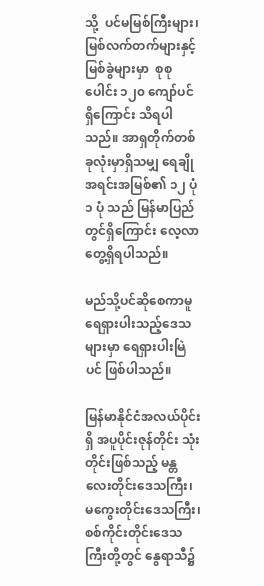သို့  ပင်မမြစ်ကြီးများ၊ မြစ်လက်တက်များနှင့်  မြစ်ခွဲများမှာ  စုစုပေါင်း ၁၂၀ ကျော်ပင်ရှိကြောင်း သိရပါသည်။ အာရှတိုက်တစ်ခုလုံးမှာရှိသမျှ ရေချိုအရင်းအမြစ်၏ ၁၂ ပုံ ၁ ပုံ သည် မြန်မာပြည်တွင်ရှိကြောင်း လေ့လာတွေ့ရှိရပါသည်။

မည်သို့ပင်ဆိုစေကာမူ ရေရှားပါးသည့်ဒေသများမှာ ရေရှားပါးမြဲပင် ဖြစ်ပါသည်။

မြန်မာနိုင်ငံအလယ်ပိုင်းရှိ အပူပိုင်းဇုန်တိုင်း သုံးတိုင်းဖြစ်သည့် မန္တလေးတိုင်းဒေသကြီး၊ မကွေးတိုင်းဒေသကြီး၊ စစ်ကိုင်းတိုင်းဒေသ ကြီးတို့တွင် နွေရာသီ၌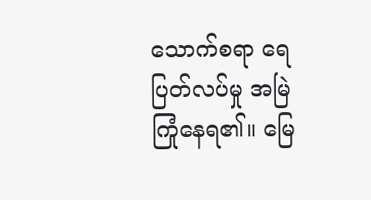သောက်စရာ ရေပြတ်လပ်မှု အမြဲကြုံနေရ၏။ မြေ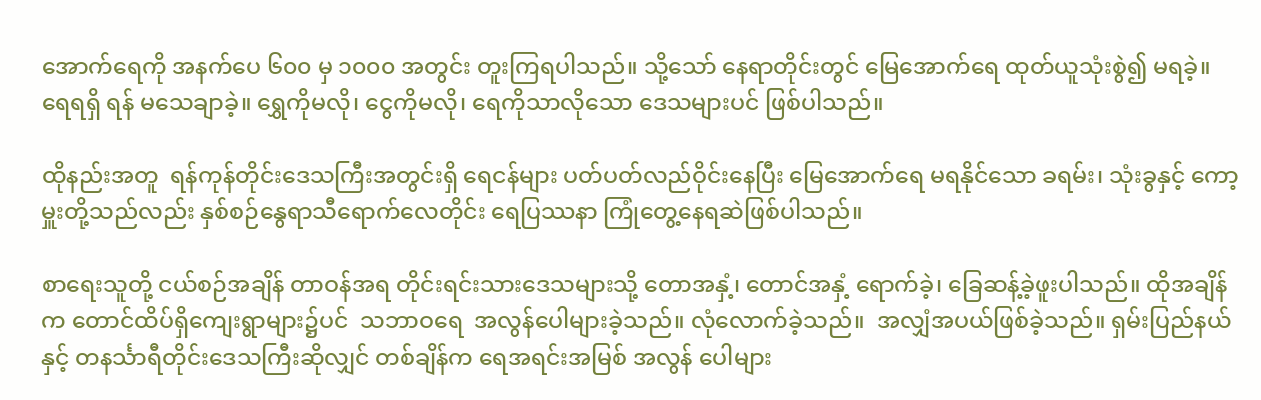အောက်ရေကို အနက်ပေ ၆၀၀ မှ ၁၀၀၀ အတွင်း တူးကြရပါသည်။ သို့သော် နေရာတိုင်းတွင် မြေအောက်ရေ ထုတ်ယူသုံးစွဲ၍ မရခဲ့။ ရေရရှိ ရန် မသေချာခဲ့။ ရွှေကိုမလို၊ ငွေကိုမလို၊ ရေကိုသာလိုသော ဒေသများပင် ဖြစ်ပါသည်။

ထိုနည်းအတူ  ရန်ကုန်တိုင်းဒေသကြီးအတွင်းရှိ ရေငန်များ ပတ်ပတ်လည်ဝိုင်းနေပြီး မြေအောက်ရေ မရနိုင်သော ခရမ်း၊ သုံးခွနှင့် ကော့မှူးတို့သည်လည်း နှစ်စဉ်နွေရာသီရောက်လေတိုင်း ရေပြဿနာ ကြုံတွေ့နေရဆဲဖြစ်ပါသည်။

စာရေးသူတို့ ငယ်စဉ်အချိန် တာဝန်အရ တိုင်းရင်းသားဒေသများသို့ တောအနှံ့၊ တောင်အနှံ့ ရောက်ခဲ့၊ ခြေဆန့်ခဲ့ဖူးပါသည်။ ထိုအချိန်က တောင်ထိပ်ရှိကျေးရွာများ၌ပင်  သဘာဝရေ  အလွန်ပေါများခဲ့သည်။ လုံလောက်ခဲ့သည်။  အလျှံအပယ်ဖြစ်ခဲ့သည်။ ရှမ်းပြည်နယ်နှင့် တနင်္သာရီတိုင်းဒေသကြီးဆိုလျှင် တစ်ချိန်က ရေအရင်းအမြစ် အလွန် ပေါများ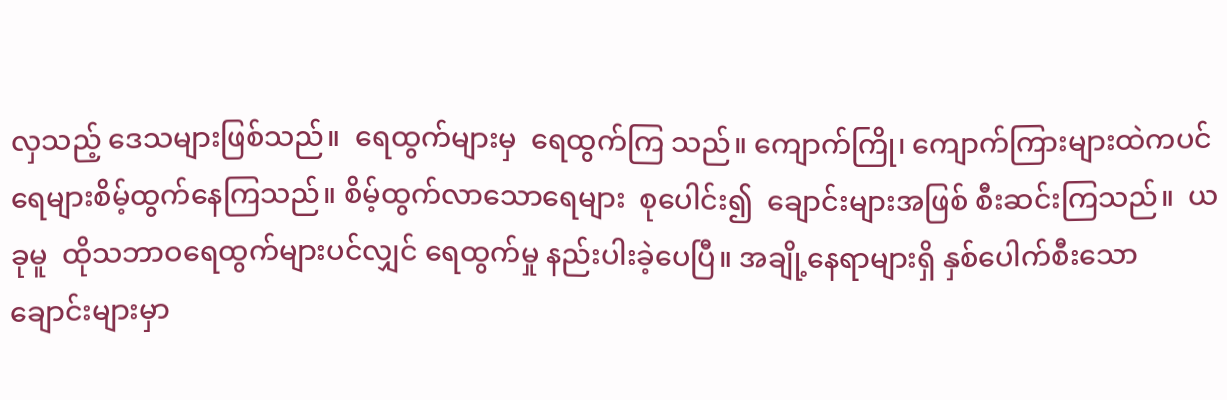လှသည့် ဒေသများဖြစ်သည်။  ရေထွက်များမှ  ရေထွက်ကြ သည်။ ကျောက်ကြို၊ ကျောက်ကြားများထဲကပင် ရေများစိမ့်ထွက်နေကြသည်။ စိမ့်ထွက်လာသောရေများ  စုပေါင်း၍  ချောင်းများအဖြစ် စီးဆင်းကြသည်။  ယခုမူ  ထိုသဘာဝရေထွက်များပင်လျှင် ရေထွက်မှု နည်းပါးခဲ့ပေပြီ။ အချို့နေရာများရှိ နှစ်ပေါက်စီးသော ချောင်းများမှာ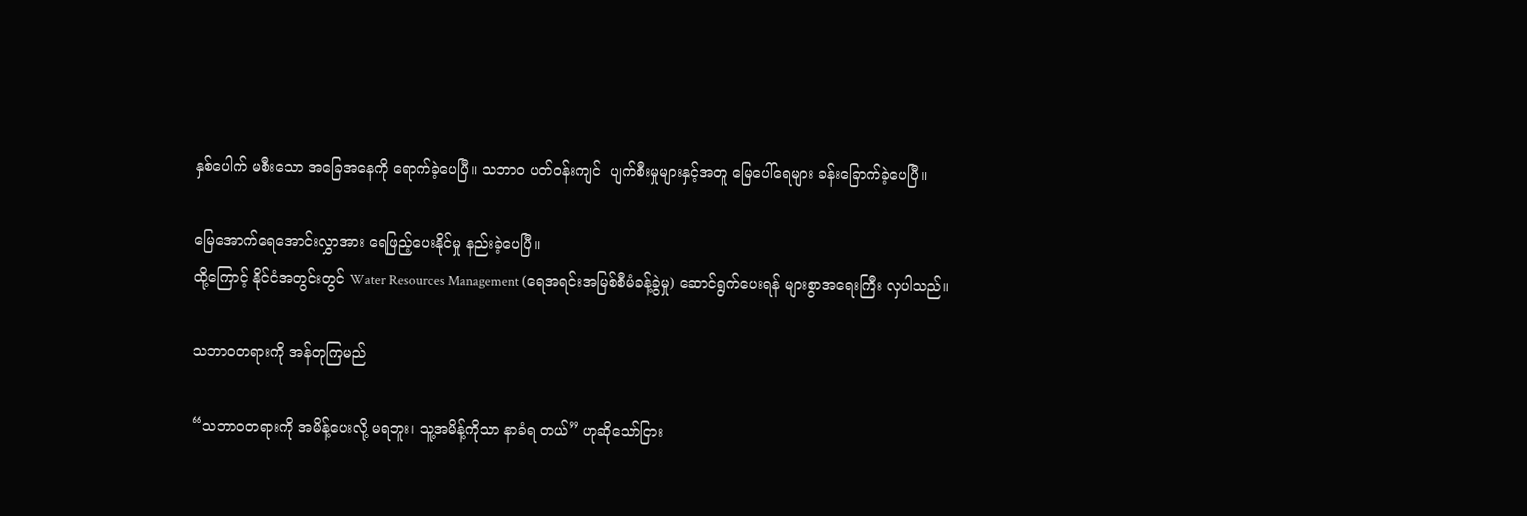နှစ်ပေါက် မစီးသော အခြေအနေကို ရောက်ခဲ့ပေပြီ။ သဘာဝ ပတ်ဝန်းကျင်  ပျက်စီးမှုများနှင့်အတူ မြေပေါ်ရေများ ခန်းခြောက်ခဲ့ပေပြီ။

မြေအောက်ရေအောင်းလွှာအား ရေဖြည့်ပေးနိုင်မှု နည်းခဲ့ပေပြီ။
ထို့ကြောင့် နိုင်ငံအတွင်းတွင် Water Resources Management (ရေအရင်းအမြစ်စီမံခန့်ခွဲမှု) ဆောင်ရွက်ပေးရန် များစွာအရေးကြီး လှပါသည်။

သဘာဝတရားကို အန်တုကြမည်

“သဘာဝတရားကို အမိန့်ပေးလို့ မရဘူး၊ သူ့အမိန့်ကိုသာ နာခံရ တယ်” ဟုဆိုသော်ငြား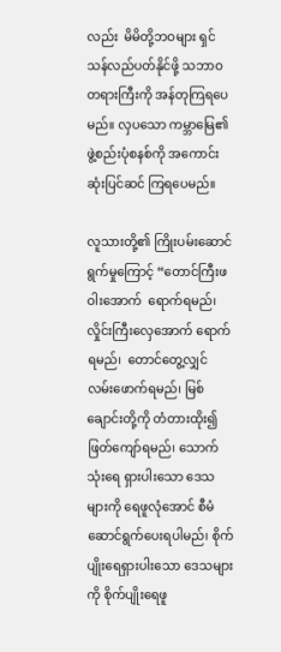လည်း  မိမိတို့ဘဝများ ရှင်သန်လည်ပတ်နိုင်ဖို့ သဘာဝတရားကြီးကို အန်တုကြရပေမည်။ လှပသော ကမ္ဘာမြေ၏ ဖွဲ့စည်းပုံစနစ်ကို အကောင်းဆုံးပြင်ဆင် ကြရပေမည်။

လူသားတို့၏ ကြိုးပမ်းဆောင်ရွက်မှုကြောင့် “တောင်ကြီးဖဝါးအောက်  ရောက်ရမည်၊ လှိုင်းကြီးလှေအောက် ရောက်ရမည်၊  တောင်တွေ့လျှင် လမ်းဖောက်ရမည်၊ မြစ်ချောင်းတို့ကို တံတားထိုး၍ ဖြတ်ကျော်ရမည်၊ သောက်သုံးရေ ရှားပါးသော ဒေသများကို ရေဖူလုံအောင် စီမံဆောင်ရွက်ပေးရပါမည်၊ စိုက်ပျိုးရေရှားပါးသော ဒေသများကို စိုက်ပျိုးရေဖူ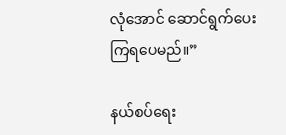လုံအောင် ဆောင်ရွက်ပေးကြရပေမည်။”

နယ်စပ်ရေး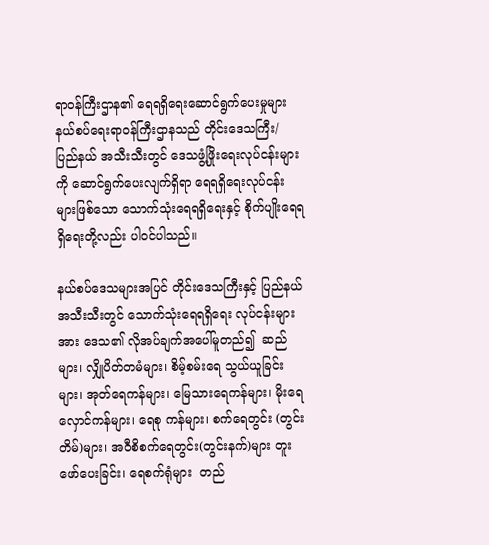ရာဝန်ကြီးဌာန၏ ရေရရှိရေးဆောင်ရွက်ပေးမှုများ
နယ်စပ်ရေးရာဝန်ကြီးဌာနသည် တိုင်းဒေသကြီး/ ပြည်နယ် အသီးသီးတွင် ဒေသဖွံ့ဖြိုးရေးလုပ်ငန်းများကို ဆောင်ရွက်ပေးလျက်ရှိရာ ရေရရှိရေးလုပ်ငန်းများဖြစ်သော သောက်သုံးရေရရှိရေးနှင့် စိုက်ပျိုးရေရရှိရေးတို့လည်း ပါဝင်ပါသည်။

နယ်စပ်ဒေသများအပြင် တိုင်းဒေသကြီးနှင့် ပြည်နယ်အသီးသီးတွင် သောက်သုံးရေရရှိရေး လုပ်ငန်းများအား ဒေသ၏ လိုအပ်ချက်အပေါ်မူတည်၍  ဆည်များ၊ လျှိုပိတ်တမံများ၊ စိမ့်စမ်းရေ သွယ်ယူခြင်းများ၊ အုတ်ရေကန်များ၊ မြေသားရေကန်များ၊ မိုးရေလှောင်ကန်များ၊ ရေစု ကန်များ၊ စက်ရေတွင်း (တွင်းတိမ်)များ၊ အဝီစိစက်ရေတွင်း(တွင်းနက်)များ တူးဖော်ပေးခြင်း၊ ရေစက်ရုံများ  တည်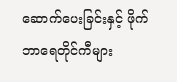ဆောက်ပေးခြင်းနှင့် ဖိုက်ဘာရေတိုင်ကီများ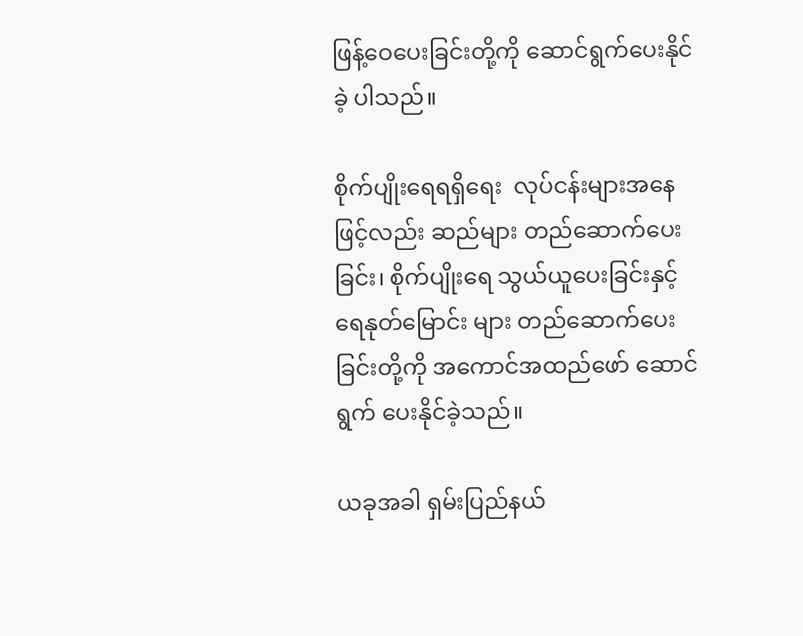ဖြန့်ဝေပေးခြင်းတို့ကို ဆောင်ရွက်ပေးနိုင်ခဲ့ ပါသည်။

စိုက်ပျိုးရေရရှိရေး  လုပ်ငန်းများအနေဖြင့်လည်း ဆည်များ တည်ဆောက်ပေးခြင်း၊ စိုက်ပျိုးရေ သွယ်ယူပေးခြင်းနှင့် ရေနုတ်မြောင်း များ တည်ဆောက်ပေးခြင်းတို့ကို အကောင်အထည်ဖော် ဆောင်ရွက် ပေးနိုင်ခဲ့သည်။

ယခုအခါ ရှမ်းပြည်နယ်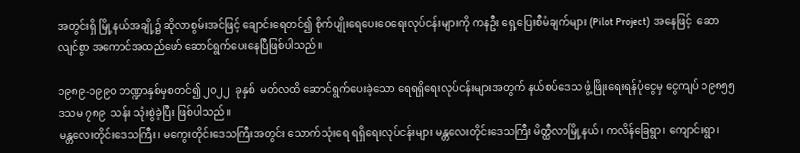အတွင်းရှိ မြို့နယ်အချို့၌ ဆိုလာစွမ်းအင်ဖြင့် ချောင်းရေတင်၍ စိုက်ပျိုးရေပေးဝေရေးလုပ်ငန်းများကို ကနဦး ရှေ့ပြေးစီမံချက်များ (Pilot Project)  အနေဖြင့်  ဆောလျင်စွာ အကောင်အထည်ဖော် ဆောင်ရွက်ပေးနေပြီဖြစ်ပါသည်။

၁၉၈၉-၁၉၉၀ ဘဏ္ဍာနှစ်မှစတင်၍ ၂၀၂၂  ခုနှစ်  မတ်လထိ ဆောင်ရွက်ပေးခဲ့သော ရေရရှိရေးလုပ်ငန်းများအတွက် နယ်စပ်ဒေသ ဖွံ့ဖြိုးရေးရန်ပုံငွေမှ ငွေကျပ် ၁၉၈၅၅ ဒသမ ၇၈၉  သန်း သုံးစွဲခဲ့ပြီး ဖြစ်ပါသည်။
မန္တလေးတိုင်းဒေသကြီး၊ မကွေးတိုင်းဒေသကြီးအတွင်း သောက်သုံးရေ ရရှိရေးလုပ်ငန်းများ မန္တလေးတိုင်းဒေသကြီး မိတ္ထီလာမြို့နယ်၊ ကလိန်ခြေရွာ၊ ကျောင်းရွာ၊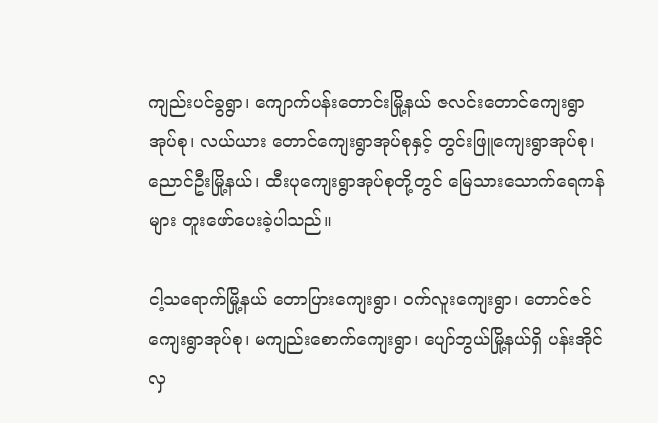ကျည်းပင်ခွရွာ၊ ကျောက်ပန်းတောင်းမြို့နယ် ဇလင်းတောင်ကျေးရွာ အုပ်စု၊ လယ်ယား တောင်ကျေးရွာအုပ်စုနှင့် တွင်းဖြူကျေးရွာအုပ်စု၊ ညောင်ဦးမြို့နယ်၊ ထီးပုကျေးရွာအုပ်စုတို့တွင် မြေသားသောက်ရေကန်များ တူးဖော်ပေးခဲ့ပါသည်။

ငါ့သရောက်မြို့နယ် တောပြားကျေးရွာ၊ ဝက်လူးကျေးရွာ၊ ‌တောင်ဇင်ကျေးရွာအုပ်စု၊ မကျည်းစောက်ကျေးရွာ၊ ပျော်ဘွယ်မြို့နယ်ရှိ ပန်းအိုင်လှ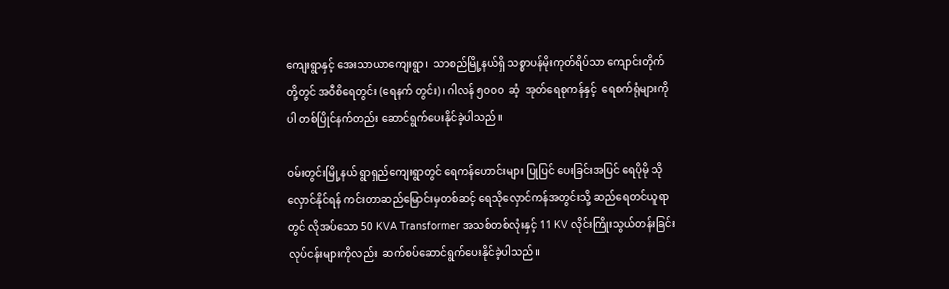ကျေးရွာနှင့် အေးသာယာကျေးရွာ၊  သာစည်မြို့နယ်ရှိ သစ္စာပန်မိုးကုတ်ရိပ်သာ ကျောင်းတိုက်တို့တွင် အဝီစိရေတွင်း (ရေနက် တွင်း)၊ ဂါလန် ၅၀၀၀  ဆံ့  အုတ်ရေစုကန်နှင့်  ရေစက်ရုံများကိုပါ တစ်ပြိုင်နက်တည်း ဆောင်ရွက်ပေးနိုင်ခဲ့ပါသည်။

ဝမ်းတွင်းမြို့နယ် ရွာရှည်ကျေးရွာတွင် ရေကန်ဟောင်းများ ပြုပြင် ပေးခြင်းအပြင် ရေပိုမို သိုလှောင်နိုင်ရန် ကင်းတာဆည်မြောင်းမှတစ်ဆင့် ရေသိုလှောင်ကန်အတွင်းသို့ ဆည်ရေတင်ယူရာတွင် လိုအပ်သော 50 KVA Transformer အသစ်တစ်လုံးနှင့် 11 KV လိုင်းကြိုးသွယ်တန်းခြင်း လုပ်ငန်းများကိုလည်း  ဆက်စပ်ဆောင်ရွက်ပေးနိုင်ခဲ့ပါသည်။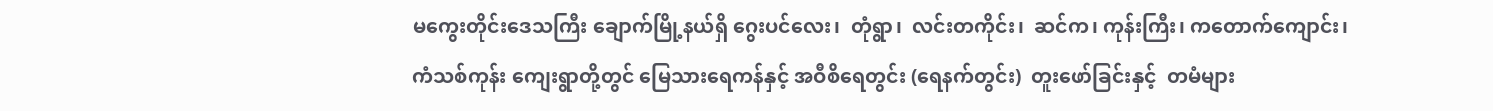မကွေးတိုင်းဒေသကြီး ချောက်မြို့နယ်ရှိ ဂွေးပင်လေး၊  တုံရွာ၊  လင်းတကိုင်း၊  ဆင်က၊ ကုန်းကြီး၊ ကတောက်ကျောင်း၊   ကံသစ်ကုန်း ကျေးရွာတို့တွင် မြေသားရေကန်နှင့် အဝီစိရေတွင်း (ရေနက်တွင်း)  တူးဖော်ခြင်းနှင့်  တမံများ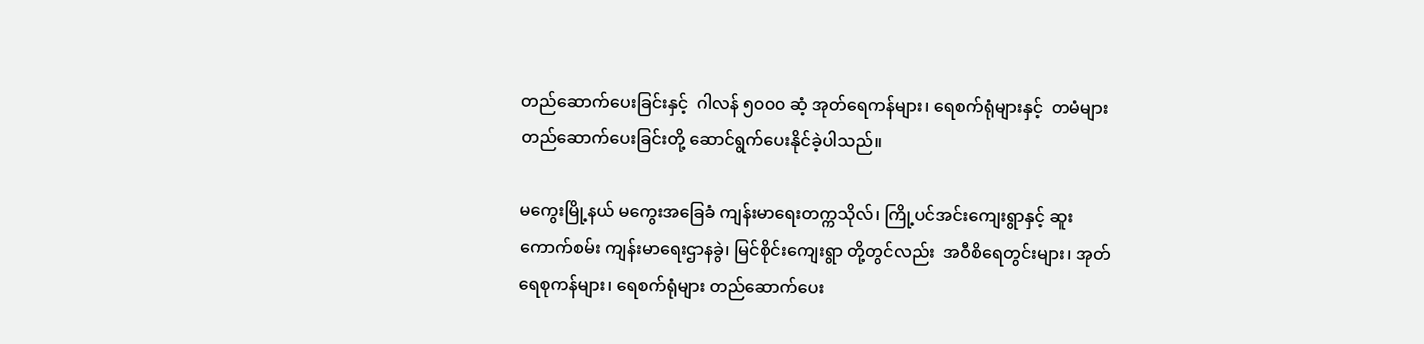တည်ဆောက်ပေးခြင်းနှင့်  ဂါလန် ၅၀၀၀ ဆံ့ အုတ်ရေကန်များ၊ ရေစက်ရုံများနှင့်  တမံများ တည်ဆောက်ပေးခြင်းတို့ ဆောင်ရွက်ပေးနိုင်ခဲ့ပါသည်။

မကွေးမြို့နယ် မကွေးအခြေခံ ကျန်းမာရေးတက္ကသိုလ်၊ ကြို့ပင်အင်းကျေးရွာနှင့် ဆူးကောက်စမ်း ကျန်းမာရေးဌာနခွဲ၊ မြင်စိုင်းကျေးရွာ တို့တွင်လည်း  အဝီစိရေတွင်းများ၊ အုတ်ရေစုကန်များ၊ ရေစက်ရုံများ တည်ဆောက်ပေး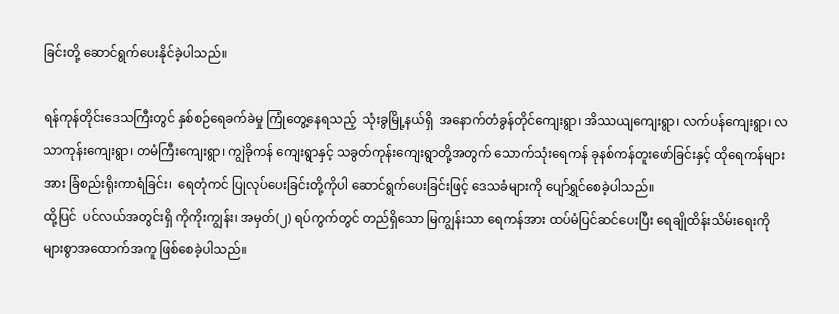ခြင်းတို့ ဆောင်ရွက်ပေးနိုင်ခဲ့ပါသည်။

ရန်ကုန်တိုင်းဒေသကြီးတွင် နှစ်စဉ်ရေခက်ခဲမှု ကြုံတွေ့နေရသည့်  သုံးခွမြို့နယ်ရှိ  အနောက်တံခွန်တိုင်ကျေးရွာ၊ အိဿယျကျေးရွာ၊ လက်ပန်ကျေးရွာ၊ လသာကုန်းကျေးရွာ၊ တမံကြီးကျေးရွာ၊ ကျွဲခိုကန် ကျေးရွာနှင့် သခွတ်ကုန်းကျေးရွာတို့အတွက် သောက်သုံးရေကန် ခုနစ်ကန်တူးဖော်ခြင်းနှင့် ထိုရေကန်များအား ခြံစည်းရိုးကာရံခြင်း၊  ရေတုံကင် ပြုလုပ်ပေးခြင်းတို့ကိုပါ ဆောင်ရွက်ပေးခြင်းဖြင့် ဒေသခံများကို ပျော်ရွှင်စေခဲ့ပါသည်။
ထို့ပြင်  ပင်လယ်အတွင်းရှိ ကိုကိုးကျွန်း၊ အမှတ်(၂) ရပ်ကွက်တွင် တည်ရှိသော မြကျွန်းသာ ရေကန်အား ထပ်မံပြင်ဆင်ပေးပြီး ရေချိုထိန်းသိမ်းရေးကို များစွာအထောက်အကူ ဖြစ်စေခဲ့ပါသည်။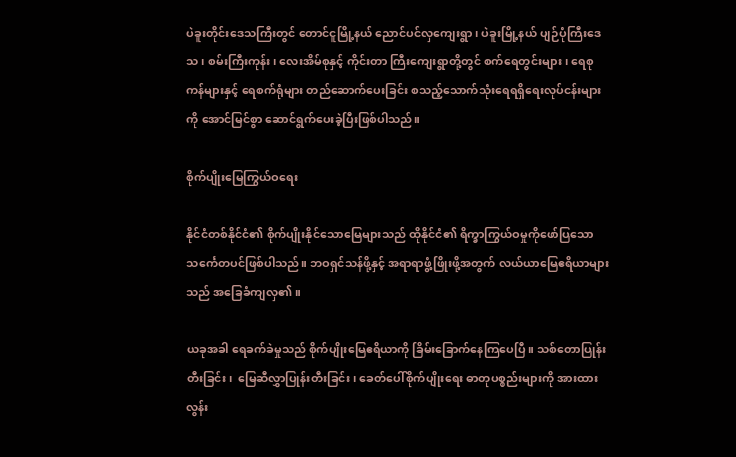ပဲခူးတိုင်းဒေသကြီးတွင် တောင်ငူမြို့နယ် ညောင်ပင်လှကျေးရွာ၊ ပဲခူးမြို့နယ် ပျဉ်ပုံကြီးဒေသ၊ စမ်းကြီးကုန်း၊ လေးအိမ်စုနှင့် ကိုင်းတာ ကြီးကျေးရွာတို့တွင် စက်ရေတွင်းများ၊ ရေစုကန်များနှင့် ရေစက်ရုံများ တည်ဆောက်ပေးခြင်း စသည့်သောက်သုံးရေရရှိရေးလုပ်ငန်းများကို အောင်မြင်စွာ ဆောင်ရွက်ပေးခဲ့ပြီးဖြစ်ပါသည်။

စိုက်ပျိုးမြေကြွယ်ဝရေး

နိုင်ငံတစ်နိုင်ငံ၏ စိုက်ပျိုးနိုင်သောမြေများသည် ထိုနိုင်ငံ၏ ရိက္ခာကြွယ်ဝမှုကိုဖော်ပြသော သင်္ကေတပင်ဖြစ်ပါသည်။ ဘဝရှင်သန်ဖို့နှင့် အရာရာဖွံ့ဖြိုးဖို့အတွက် လယ်ယာမြေဧရိယာများသည် အခြေခံကျလှ၏။

ယခုအခါ ရေခက်ခဲမှုသည် စိုက်ပျိုးမြေဧရိယာကို ခြိမ်းခြောက်နေကြပေပြီ။ သစ်တောပြုန်းတီးခြင်း၊  မြေဆီလွှာပြုန်းတီးခြင်း၊ ခေတ်ပေါ်စိုက်ပျိုးရေး ဓာတုပစ္စည်းများကို အားထားလွန်း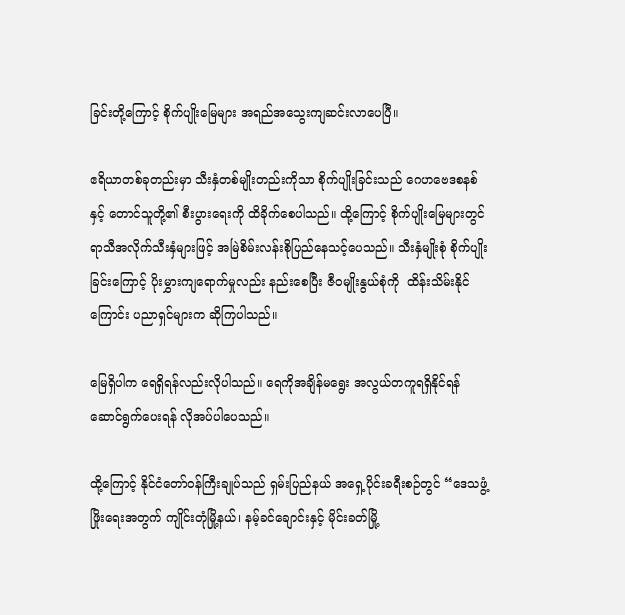ခြင်းတို့ကြောင့် စိုက်ပျိုးမြေများ အရည်အသွေးကျဆင်းလာပေပြီ။

ဧရိယာတစ်ခုတည်းမှာ သီးနှံတစ်မျိုးတည်းကိုသာ စိုက်ပျိုးခြင်းသည် ဂေဟဗေဒစနစ်နှင့် တောင်သူတို့၏ စီးပွားရေးကို ထိခိုက်စေပါသည်။ ထို့ကြောင့် စိုက်ပျိုးမြေများတွင် ရာသီအလိုက်သီးနှံများဖြင့် အမြဲစိမ်းလန်းစိုပြည်နေသင့်ပေသည်။ သီးနှံမျိုးစုံ စိုက်ပျိုးခြင်းကြောင့် ပိုးမွှားကျရောက်မှုလည်း နည်းစေပြီး ဇီဝမျိုးနွယ်စုံကို  ထိန်းသိမ်းနိုင်ကြောင်း ပညာရှင်များက ဆိုကြပါသည်။

မြေရှိပါက ရေရှိရန်လည်းလိုပါသည်။ ရေကိုအချိန်မရွေး အလွယ်တကူရရှိနိုင်ရန် ဆောင်ရွက်ပေးရန် လိုအပ်ပါပေသည်။

ထို့ကြောင့် နိုင်ငံတော်ဝန်ကြီးချုပ်သည် ရှမ်းပြည်နယ် အရှေ့ပိုင်းခရီးစဉ်တွင် “ဒေသဖွံ့ဖြိုးရေးအတွက် ကျိုင်းတုံမြို့နယ်၊ နမ့်ခင်ချောင်းနှင့် မိုင်းခတ်မြို့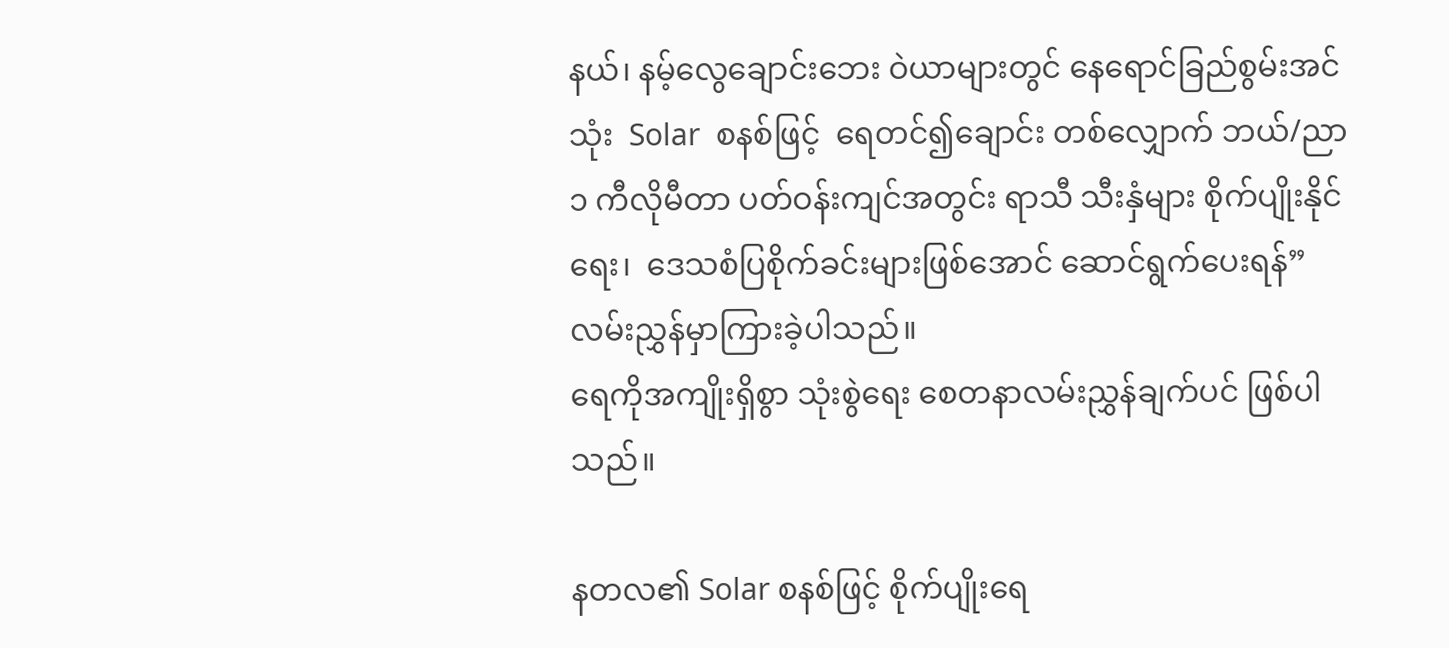နယ်၊ နမ့်လွေချောင်းဘေး ဝဲယာများတွင် နေရောင်ခြည်စွမ်းအင်သုံး  Solar  စနစ်ဖြင့်  ရေတင်၍ချောင်း တစ်လျှောက် ဘယ်/ညာ ၁ ကီလိုမီတာ ပတ်ဝန်းကျင်အတွင်း ရာသီ သီးနှံများ စိုက်ပျိုးနိုင်ရေး၊  ဒေသစံပြစိုက်ခင်းများဖြစ်အောင် ဆောင်ရွက်ပေးရန်” လမ်းညွှန်မှာကြားခဲ့ပါသည်။
ရေကိုအကျိုးရှိစွာ သုံးစွဲရေး စေတနာလမ်းညွှန်ချက်ပင် ဖြစ်ပါသည်။

နတလ၏ Solar စနစ်ဖြင့် စိုက်ပျိုးရေ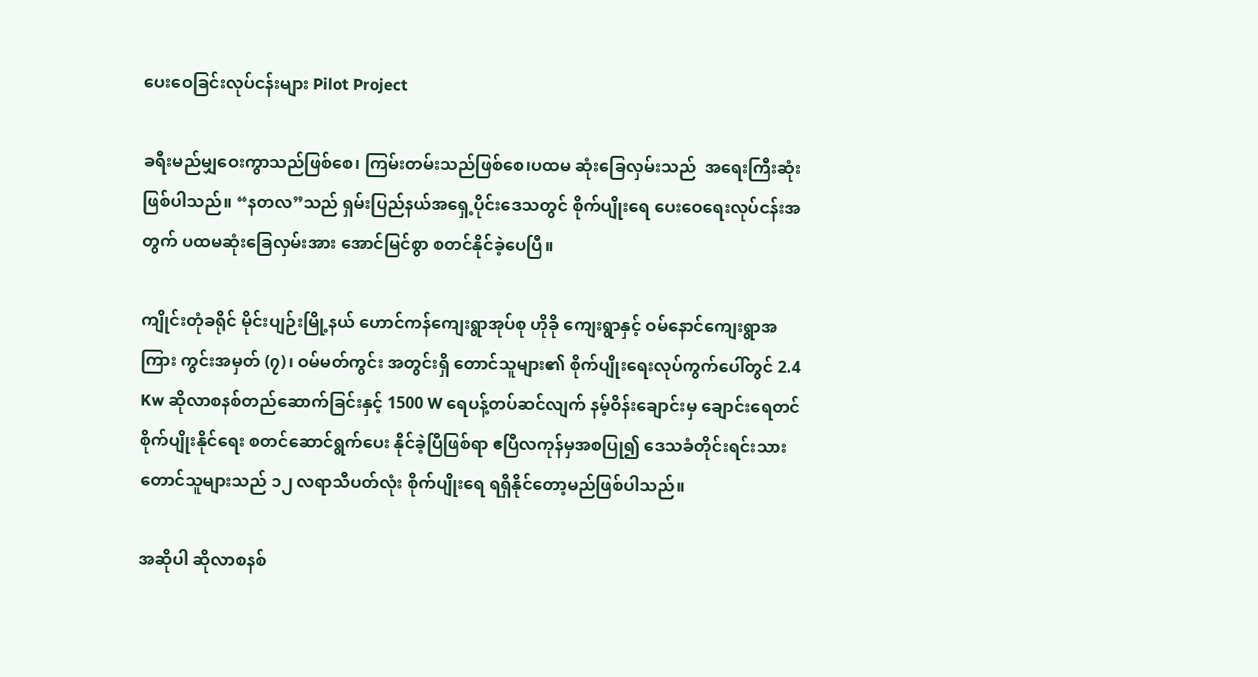ပေးဝေခြင်းလုပ်ငန်းများ Pilot Project

ခရီးမည်မျှဝေးကွာသည်ဖြစ်စေ၊ ကြမ်းတမ်းသည်ဖြစ်စေ၊ပထမ ဆုံးခြေလှမ်းသည်  အရေးကြီးဆုံးဖြစ်ပါသည်။ “နတလ”သည် ရှမ်းပြည်နယ်အရှေ့ပိုင်းဒေသတွင် စိုက်ပျိုးရေ ပေးဝေရေးလုပ်ငန်းအတွက် ပထမဆုံးခြေလှမ်းအား အောင်မြင်စွာ စတင်နိုင်ခဲ့ပေပြီ။

ကျိုင်းတုံခရိုင် မိုင်းပျဉ်းမြို့နယ် ဟောင်ကန်ကျေးရွာအုပ်စု ဟိုခို ကျေးရွာနှင့် ဝမ်နောင်ကျေးရွာအကြား ကွင်းအမှတ် (၇)၊ ဝမ်မတ်ကွင်း အတွင်းရှိ တောင်သူများ၏ စိုက်ပျိုးရေးလုပ်ကွက်ပေါ်တွင် 2.4 Kw ဆိုလာစနစ်တည်ဆောက်ခြင်းနှင့် 1500 W ရေပန့်တပ်ဆင်လျက် နမ့်ဝိန်းချောင်းမှ ချောင်းရေတင် စိုက်ပျိုးနိုင်ရေး စတင်ဆောင်ရွက်ပေး နိုင်ခဲ့ပြီဖြစ်ရာ ဧပြီလကုန်မှအစပြု၍ ဒေသခံတိုင်းရင်းသား တောင်သူများသည် ၁၂ လရာသီပတ်လုံး စိုက်ပျိုးရေ ရရှိနိုင်တော့မည်ဖြစ်ပါသည်။

အဆိုပါ ဆိုလာစနစ်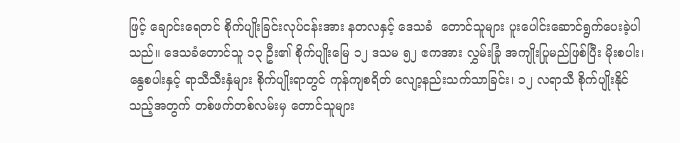ဖြင့် ချောင်းရေတင် စိုက်ပျိုးခြင်းလုပ်ငန်းအား နတလနှင့် ဒေသခံ  တောင်သူများ ပူးပေါင်းဆောင်ရွက်ပေးခဲ့ပါသည်။ ဒေသခံတောင်သူ ၁၃ ဦး၏ စိုက်ပျိုးမြေ ၁၂ ဒသမ ၅၂ ဧကအား လွှမ်းခြုံ အကျိုးပြုမည်ဖြစ်ပြီး မိုးစပါး၊ နွေစပါးနှင့် ရာသီသီးနှံများ စိုက်ပျိုးရာတွင် ကုန်ကျစရိတ် လျော့နည်းသက်သာခြင်း၊ ၁၂ လရာသီ စိုက်ပျိုးနိုင်သည့်အတွက် တစ်ဖက်တစ်လမ်းမှ တောင်သူများ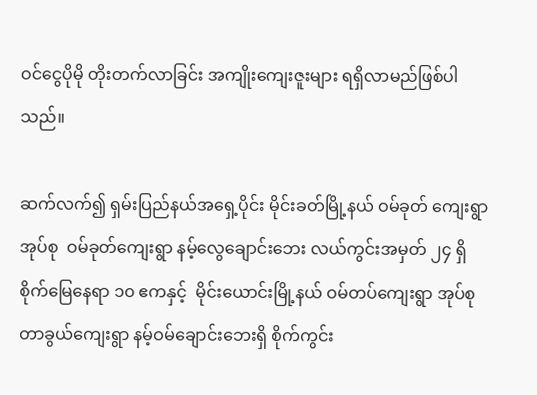ဝင်ငွေပိုမို တိုးတက်လာခြင်း အကျိုးကျေးဇူးများ ရရှိလာမည်ဖြစ်ပါသည်။

ဆက်လက်၍ ရှမ်းပြည်နယ်အရှေ့ပိုင်း မိုင်းခတ်မြို့နယ် ဝမ်ခုတ် ကျေးရွာအုပ်စု  ဝမ်ခုတ်ကျေးရွာ နမ့်လွေချောင်းဘေး လယ်ကွင်းအမှတ် ၂၄ ရှိ စိုက်မြေနေရာ ၁၀ ဧကနှင့်  မိုင်းယောင်းမြို့နယ် ဝမ်တပ်ကျေးရွာ အုပ်စု တာခွယ်ကျေးရွာ နမ့်ဝမ်ချောင်းဘေးရှိ စိုက်ကွင်း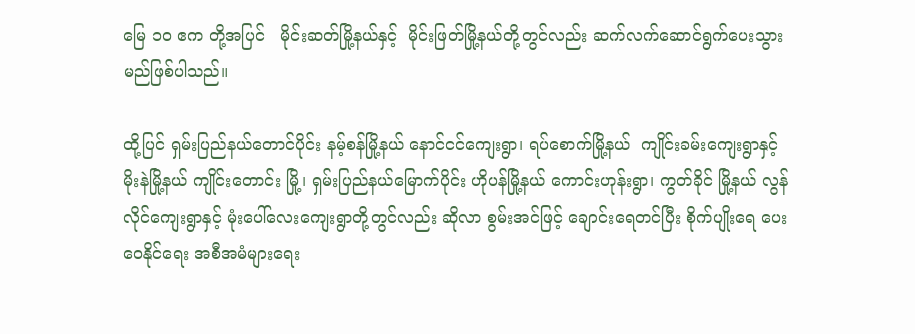မြေ ၁၀ ဧက တို့အပြင်   မိုင်းဆတ်မြို့နယ်နှင့်  မိုင်းဖြတ်မြို့နယ်တို့တွင်လည်း ဆက်လက်ဆောင်ရွက်ပေးသွားမည်ဖြစ်ပါသည်။

ထို့ပြင် ရှမ်းပြည်နယ်တောင်ပိုင်း နမ့်စန်မြို့နယ် နောင်ငင်ကျေးရွာ၊ ရပ်စောက်မြို့နယ်  ကျိုင်းခမ်းကျေးရွာနှင့်  မိုးနဲမြို့နယ် ကျိုင်းတောင်း မြို့၊ ရှမ်းပြည်နယ်မြောက်ပိုင်း ဟိုပန်မြို့နယ် ကောင်းဟုန်းရွာ၊ ကွတ်ခိုင် မြို့နယ် လွန်လိုင်ကျေးရွာနှင့် မုံးပေါ်လေးကျေးရွာတို့တွင်လည်း ဆိုလာ စွမ်းအင်ဖြင့် ချောင်းရေတင်ပြီး စိုက်ပျိုးရေ ပေးဝေနိုင်ရေး အစီအမံများရေး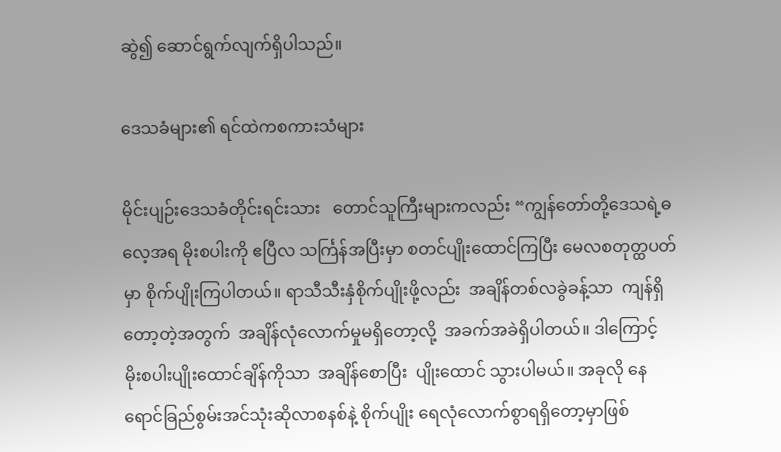ဆွဲ၍ ဆောင်ရွက်လျက်ရှိပါသည်။

ဒေသခံများ၏ ရင်ထဲကစကားသံများ

မိုင်းပျဉ်းဒေသခံတိုင်းရင်းသား   တောင်သူကြီးများကလည်း “ကျွန်တော်တို့ဒေသရဲ့ဓလေ့အရ မိုးစပါးကို ဧပြီလ သင်္ကြန်အပြီးမှာ စတင်ပျိုးထောင်ကြပြီး မေလစတုတ္ထပတ်မှာ စိုက်ပျိုးကြပါတယ်။ ရာသီသီးနှံစိုက်ပျိုးဖို့လည်း  အချိန်တစ်လခွဲခန့်သာ  ကျန်ရှိတော့တဲ့အတွက်  အချိန်လုံလောက်မှုမရှိတော့လို့  အခက်အခဲရှိပါတယ်။ ဒါကြောင့်  မိုးစပါးပျိုးထောင်ချိန်ကိုသာ  အချိန်စောပြီး  ပျိုးထောင် သွားပါမယ်။ အခုလို နေရောင်ခြည်စွမ်းအင်သုံးဆိုလာစနစ်နဲ့ စိုက်ပျိုး ရေလုံလောက်စွာရရှိတော့မှာဖြစ်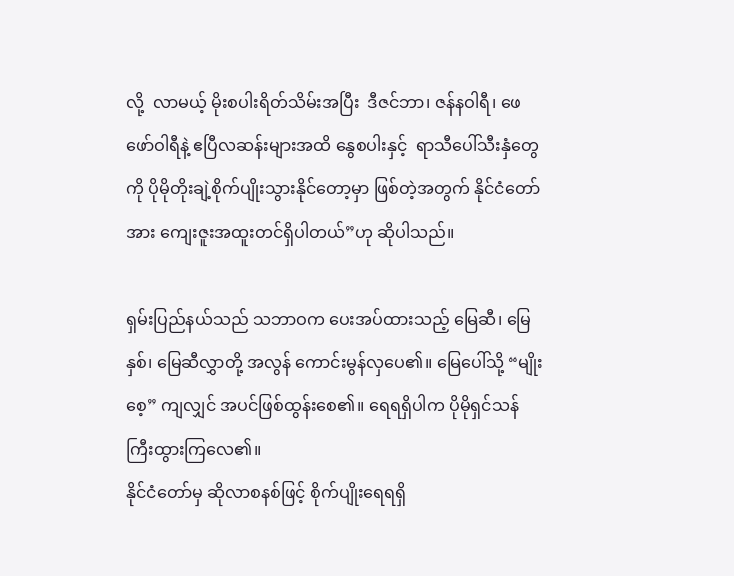လို့  လာမယ့် မိုးစပါးရိတ်သိမ်းအပြီး  ဒီဇင်ဘာ၊ ဇန်နဝါရီ၊ ဖေဖော်ဝါရီနဲ့ ဧပြီလဆန်းများအထိ နွေစပါးနှင့်  ရာသီပေါ်သီးနှံတွေကို ပိုမိုတိုးချဲ့စိုက်ပျိုးသွားနိုင်တော့မှာ ဖြစ်တဲ့အတွက် နိုင်ငံတော်အား ကျေးဇူးအထူးတင်ရှိပါတယ်”ဟု ဆိုပါသည်။

ရှမ်းပြည်နယ်သည် သဘာဝက ပေးအပ်ထားသည့် မြေဆီ၊ မြေနှစ်၊ မြေဆီလွှာတို့ အလွန် ကောင်းမွန်လှပေ၏။ မြေပေါ်သို့ “မျိုးစေ့” ကျလျှင် အပင်ဖြစ်ထွန်းစေ၏။ ရေရရှိပါက ပိုမိုရှင်သန် ကြီးထွားကြလေ၏။
နိုင်ငံတော်မှ ဆိုလာစနစ်ဖြင့် စိုက်ပျိုးရေရရှိ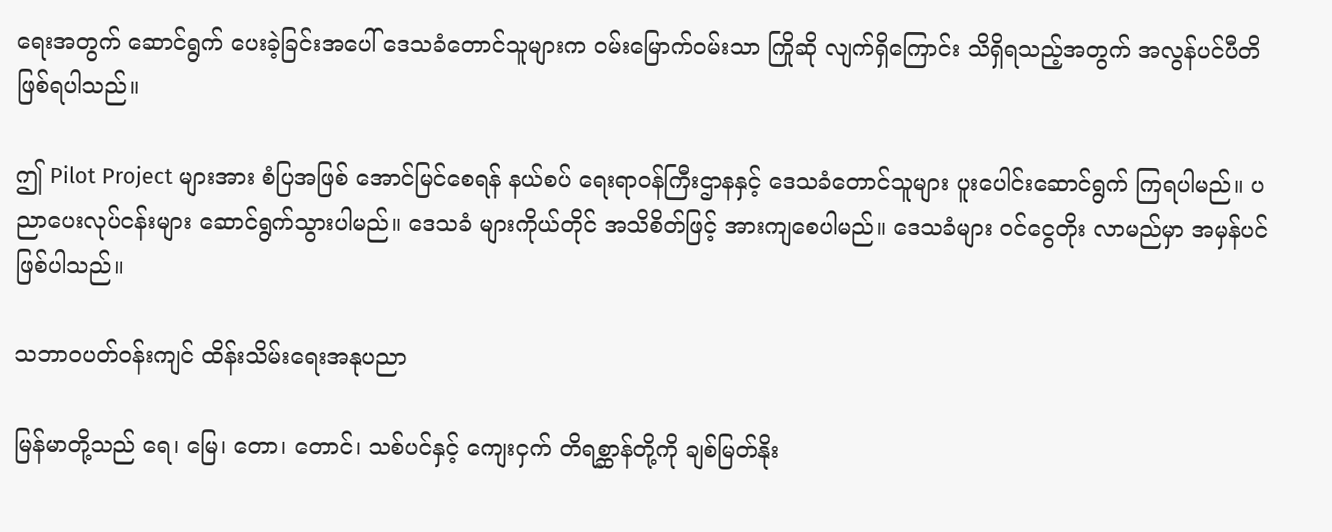ရေးအတွက် ဆောင်ရွက် ပေးခဲ့ခြင်းအပေါ် ဒေသခံတောင်သူများက ဝမ်းမြောက်ဝမ်းသာ ကြိုဆို လျက်ရှိကြောင်း သိရှိရသည့်အတွက် အလွန်ပင်ပီတိဖြစ်ရပါသည်။

ဤ Pilot Project များအား စံပြအဖြစ် အောင်မြင်စေရန် နယ်စပ် ရေးရာဝန်ကြီးဌာနနှင့် ဒေသခံတောင်သူများ ပူးပေါင်းဆောင်ရွက် ကြရပါမည်။ ပညာပေးလုပ်ငန်းများ ဆောင်ရွက်သွားပါမည်။ ဒေသခံ များကိုယ်တိုင် အသိစိတ်ဖြင့် အားကျစေပါမည်။ ဒေသခံများ ဝင်ငွေတိုး လာမည်မှာ အမှန်ပင်ဖြစ်ပါသည်။

သဘာဝပတ်ဝန်းကျင် ထိန်းသိမ်းရေးအနုပညာ

မြန်မာတို့သည် ရေ၊ မြေ၊ တော၊ တောင်၊ သစ်ပင်နှင့် ကျေးငှက် တိရစ္ဆာန်တို့ကို ချစ်မြတ်နိုး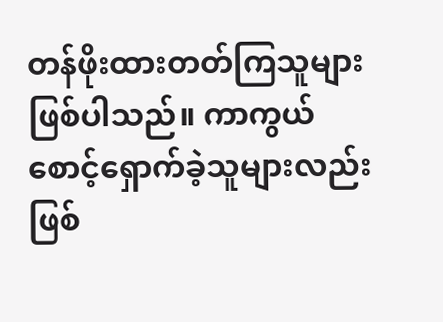တန်ဖိုးထားတတ်ကြသူများဖြစ်ပါသည်။ ကာကွယ်စောင့်ရှောက်ခဲ့သူများလည်း  ဖြစ်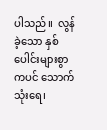ပါသည်။  လွန်ခဲ့သော နှစ်ပေါင်းများစွာကပင် သောက်သုံးရေ၊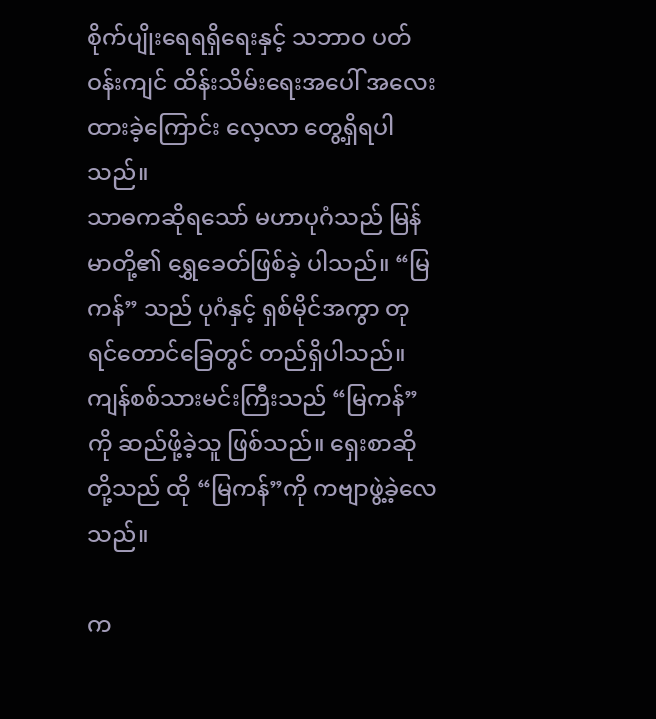စိုက်ပျိုးရေရရှိရေးနှင့် သဘာဝ ပတ်ဝန်းကျင် ထိန်းသိမ်းရေးအပေါ် အလေးထားခဲ့ကြောင်း လေ့လာ တွေ့ရှိရပါသည်။
သာဓကဆိုရသော် မဟာပုဂံသည် မြန်မာတို့၏ ရွှေခေတ်ဖြစ်ခဲ့ ပါသည်။ “မြကန်” သည် ပုဂံနှင့် ရှစ်မိုင်အကွာ တုရင်တောင်ခြေတွင် တည်ရှိပါသည်။ ကျန်စစ်သားမင်းကြီးသည် “မြကန်”ကို ဆည်ဖို့ခဲ့သူ ဖြစ်သည်။ ရှေးစာဆိုတို့သည် ထို “မြကန်”ကို ကဗျာဖွဲ့ခဲ့လေသည်။

က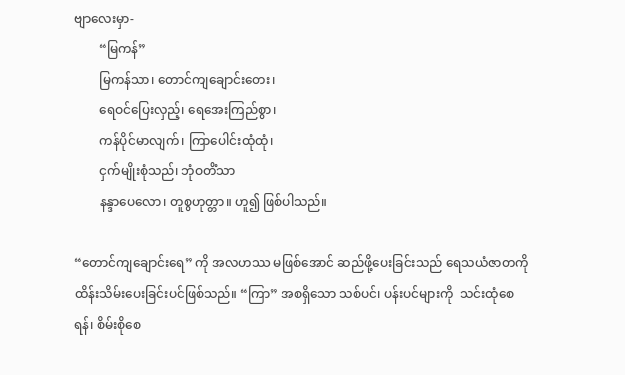ဗျာလေးမှာ-
        “မြကန်”
        မြကန်သာ၊ တောင်ကျချောင်းတေး၊
        ရေဝင်ပြေးလှည့်၊ ရေအေးကြည်စွာ၊
        ကန်ပိုင်မာလျက်၊ ကြာပေါင်းထုံထုံ၊
        ငှက်မျိုးစုံသည်၊ ဘုံဝတိံသာ
        နန္ဒာပေလော၊ တူစွဟုတ္တာ။ ဟူ၍ ဖြစ်ပါသည်။

“တောင်ကျချောင်းရေ” ကို အလဟဿ မဖြစ်အောင် ဆည်ဖို့ပေးခြင်းသည် ရေသယံဇာတကို ထိန်းသိမ်းပေးခြင်းပင်ဖြစ်သည်။ “ကြာ” အစရှိသော သစ်ပင်၊ ပန်းပင်များကို  သင်းထုံစေရန်၊ စိမ်းစိုစေ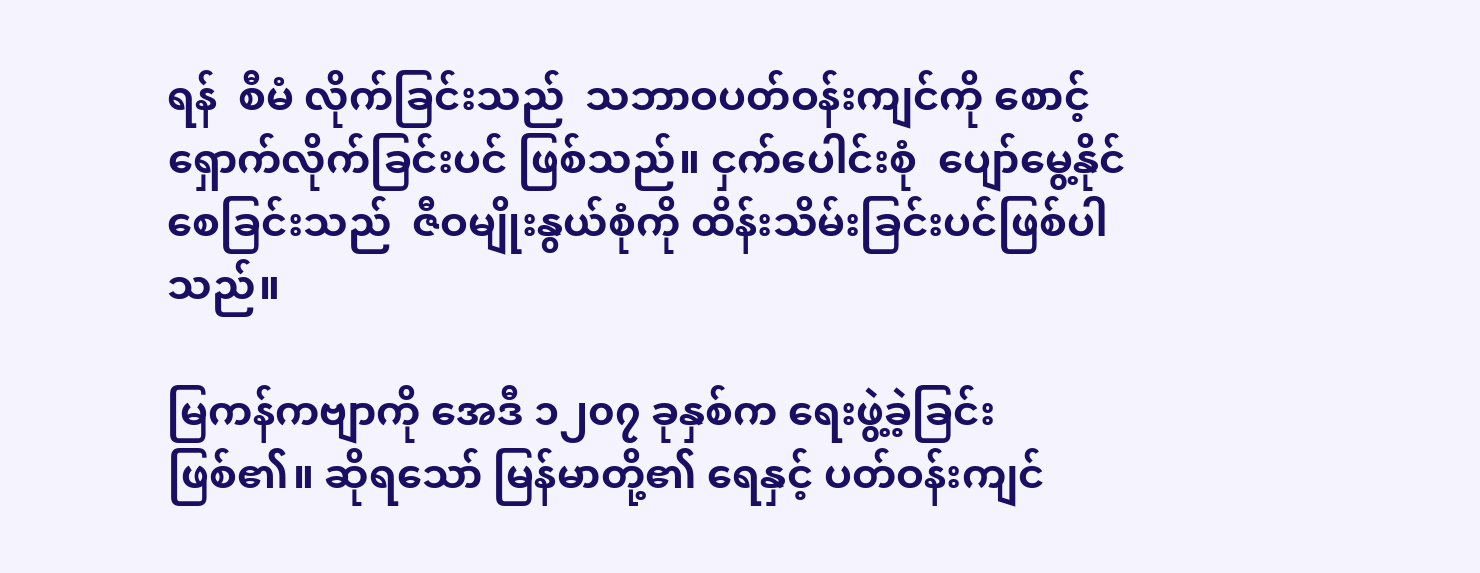ရန်  စီမံ လိုက်ခြင်းသည်  သဘာဝပတ်ဝန်းကျင်ကို စောင့်ရှောက်လိုက်ခြင်းပင် ဖြစ်သည်။ ငှက်ပေါင်းစုံ  ပျော်မွေ့နိုင်စေခြင်းသည်  ဇီဝမျိုးနွယ်စုံကို ထိန်းသိမ်းခြင်းပင်ဖြစ်ပါသည်။

မြကန်ကဗျာကို အေဒီ ၁၂၀၇ ခုနှစ်က ရေးဖွဲ့ခဲ့ခြင်းဖြစ်၏။ ဆိုရသော် မြန်မာတို့၏ ရေနှင့် ပတ်ဝန်းကျင်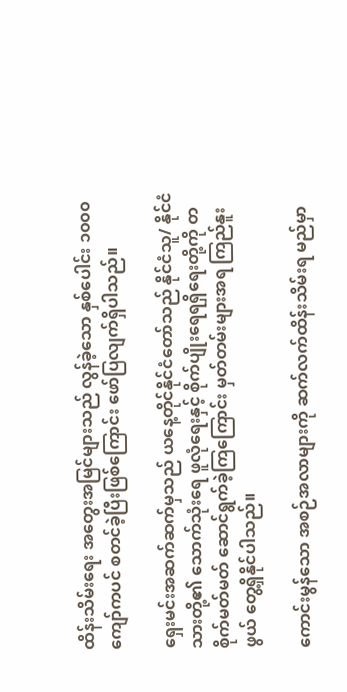ထိန်းသိမ်းရေး အတွေးအမြင်များသည် လွန်ခဲ့သော နှစ်ပေါင်း ၁၀၀၀ ကျော်ကပင် စတင်ခဲ့ပြီးဖြစ်ကြောင်း ဖော်ပြလျက်ရှိပါသည်။

ရှေးမင်းအဆက်ဆက်မှသည် ယနေ့တိုင်နိုင်ငံတော်သည် နိုင်ငံသူ/ နိုင်ငံသားတို့၏ သောက်သုံးရေ ဖူလုံရေးနှင့် စိုက်ပျိုးရေရရှိရေးတို့ကို တစိုက်မတ်မတ် ဆောင်ရွက်ခဲ့ကြကြောင်း မှတ်တမ်းများအရ ကြည်နူး ဖွယ် တွေ့ရှိနိုင်ပါသည်။

ကောင်းမွန်သော အစဉ်အလာများကို ဆက်လက်ထိန်းသိမ်းရ မည်မှာ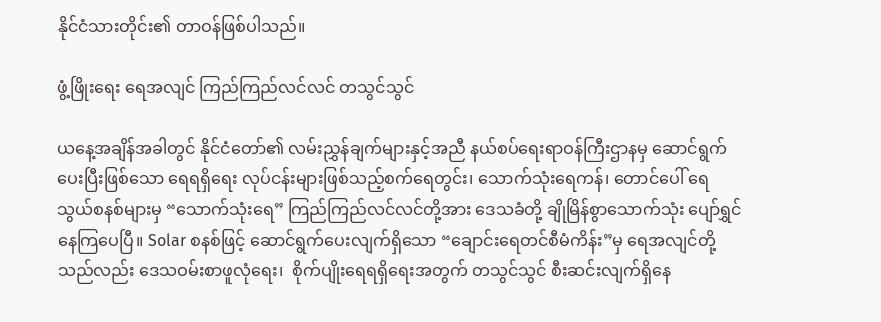နိုင်ငံသားတိုင်း၏ တာဝန်ဖြစ်ပါသည်။

ဖွံ့ဖြိုးရေး ရေအလျင် ကြည်ကြည်လင်လင် တသွင်သွင်

ယနေ့အချိန်အခါတွင် နိုင်ငံတော်၏ လမ်းညွှန်ချက်များနှင့်အညီ နယ်စပ်ရေးရာဝန်ကြီးဌာနမှ ဆောင်ရွက်ပေးပြီးဖြစ်သော ရေရရှိရေး လုပ်ငန်းများဖြစ်သည့်စက်ရေတွင်း၊ သောက်သုံးရေကန်၊ တောင်ပေါ် ရေသွယ်စနစ်များမှ “သောက်သုံးရေ” ကြည်ကြည်လင်လင်တို့အား ဒေသခံတို့ ချိုမြိန်စွာသောက်သုံး ပျော်ရွှင်နေကြပေပြီ။ Solar စနစ်ဖြင့် ဆောင်ရွက်ပေးလျက်ရှိသော “ချောင်းရေတင်စီမံကိန်း”မှ ရေအလျင်တို့ သည်လည်း ဒေသဝမ်းစာဖူလုံရေး၊  စိုက်ပျိုးရေရရှိရေးအတွက် တသွင်သွင် စီးဆင်းလျက်ရှိနေ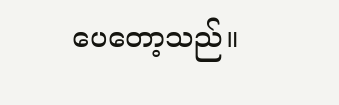ပေတော့သည်။